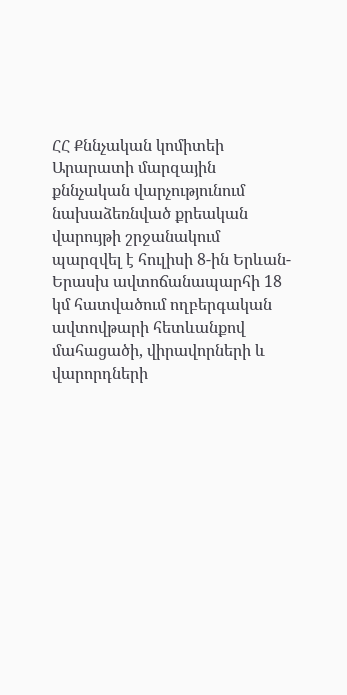ՀՀ Քննչական կոմիտեի Արարատի մարզային քննչական վարչությունում նախաձեռնված քրեական վարույթի շրջանակում պարզվել է հուլիսի 8-ին Երևան-Երասխ ավտոճանապարհի 18 կմ հատվածում ողբերգական ավտովթարի հետևանքով մահացածի, վիրավորների և վարորդների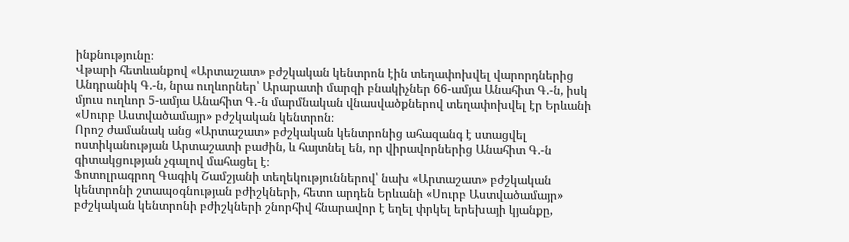ինքնությունը։
Վթարի հետևանքով «Արտաշատ» բժշկական կենտրոն էին տեղափոխվել վարորդներից Անդրանիկ Գ.-ն, նրա ուղևորներ՝ Արարատի մարզի բնակիչներ 66-ամյա Անահիտ Գ.-ն, իսկ մյուս ուղևոր 5-ամյա Անահիտ Գ.-ն մարմնական վնասվածքներով տեղափոխվել էր Երևանի «Սուրբ Աստվածամայր» բժշկական կենտրոն։
Որոշ ժամանակ անց «Արտաշատ» բժշկական կենտրոնից ահազանգ է ստացվել ոստիկանության Արտաշատի բաժին, և հայտնել են, որ վիրավորներից Անահիտ Գ.-ն գիտակցության չգալով մահացել է։
Ֆոտոլրագրող Գագիկ Շամշյանի տեղեկություններով՝ նախ «Արտաշատ» բժշկական կենտրոնի շտապօգնության բժիշկների, հետո արդեն Երևանի «Սուրբ Աստվածամայր» բժշկական կենտրոնի բժիշկների շնորհիվ հնարավոր է եղել փրկել երեխայի կյանքը,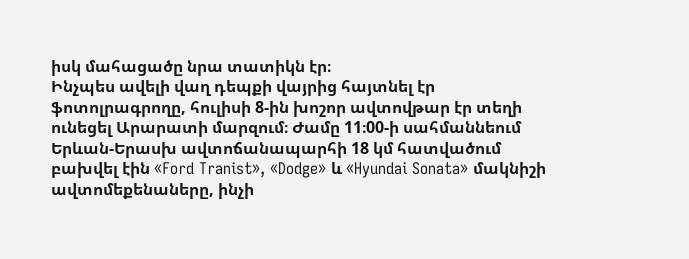իսկ մահացածը նրա տատիկն էր։
Ինչպես ավելի վաղ դեպքի վայրից հայտնել էր ֆոտոլրագրողը, հուլիսի 8-ին խոշոր ավտովթար էր տեղի ունեցել Արարատի մարզում։ Ժամը 11։00-ի սահմաննեում Երևան-Երասխ ավտոճանապարհի 18 կմ հատվածում բախվել էին «Ford Tranist», «Dodge» և «Hyundai Sonata» մակնիշի ավտոմեքենաները, ինչի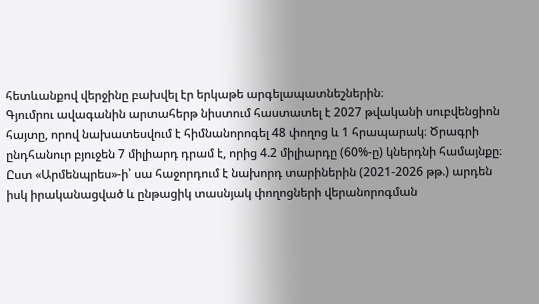հետևանքով վերջինը բախվել էր երկաթե արգելապատնեշներին։
Գյումրու ավագանին արտահերթ նիստում հաստատել է 2027 թվականի սուբվենցիոն հայտը, որով նախատեսվում է հիմնանորոգել 48 փողոց և 1 հրապարակ։ Ծրագրի ընդհանուր բյուջեն 7 միլիարդ դրամ է, որից 4.2 միլիարդը (60%-ը) կներդնի համայնքը։
Ըստ «Արմենպրես»-ի՝ սա հաջորդում է նախորդ տարիներին (2021-2026 թթ.) արդեն իսկ իրականացված և ընթացիկ տասնյակ փողոցների վերանորոգման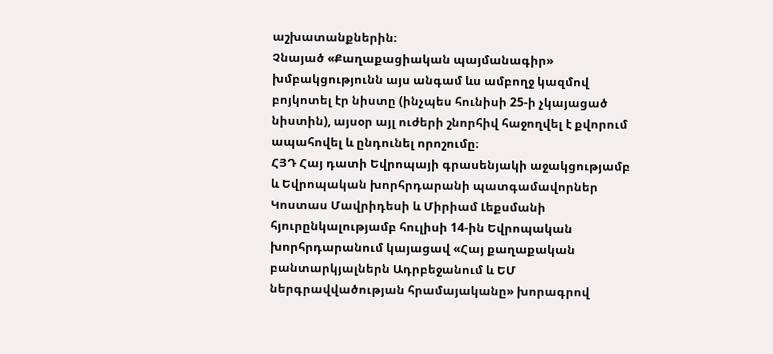աշխատանքներին։
Չնայած «Քաղաքացիական պայմանագիր» խմբակցությունն այս անգամ ևս ամբողջ կազմով բոյկոտել էր նիստը (ինչպես հունիսի 25-ի չկայացած նիստին), այսօր այլ ուժերի շնորհիվ հաջողվել է քվորում ապահովել և ընդունել որոշումը։
ՀՅԴ Հայ դատի Եվրոպայի գրասենյակի աջակցությամբ և Եվրոպական խորհրդարանի պատգամավորներ Կոստաս Մավրիդեսի և Միրիամ Լեքսմանի հյուրընկալությամբ հուլիսի 14-ին Եվրոպական խորհրդարանում կայացավ «Հայ քաղաքական բանտարկյալներն Ադրբեջանում և ԵՄ ներգրավվածության հրամայականը» խորագրով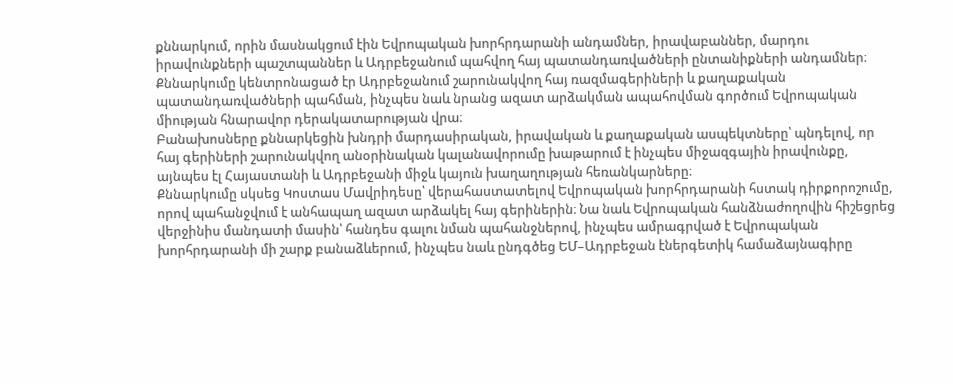քննարկում, որին մասնակցում էին Եվրոպական խորհրդարանի անդամներ, իրավաբաններ, մարդու իրավունքների պաշտպաններ և Ադրբեջանում պահվող հայ պատանդառվածների ընտանիքների անդամներ։ Քննարկումը կենտրոնացած էր Ադրբեջանում շարունակվող հայ ռազմագերիների և քաղաքական պատանդառվածների պահման, ինչպես նաև նրանց ազատ արձակման ապահովման գործում Եվրոպական միության հնարավոր դերակատարության վրա։
Բանախոսները քննարկեցին խնդրի մարդասիրական, իրավական և քաղաքական ասպեկտները՝ պնդելով, որ հայ գերիների շարունակվող անօրինական կալանավորումը խաթարում է ինչպես միջազգային իրավունքը, այնպես էլ Հայաստանի և Ադրբեջանի միջև կայուն խաղաղության հեռանկարները։
Քննարկումը սկսեց Կոստաս Մավրիդեսը՝ վերահաստատելով Եվրոպական խորհրդարանի հստակ դիրքորոշումը, որով պահանջվում է անհապաղ ազատ արձակել հայ գերիներին։ Նա նաև Եվրոպական հանձնաժողովին հիշեցրեց վերջինիս մանդատի մասին՝ հանդես գալու նման պահանջներով, ինչպես ամրագրված է Եվրոպական խորհրդարանի մի շարք բանաձևերում, ինչպես նաև ընդգծեց ԵՄ–Ադրբեջան էներգետիկ համաձայնագիրը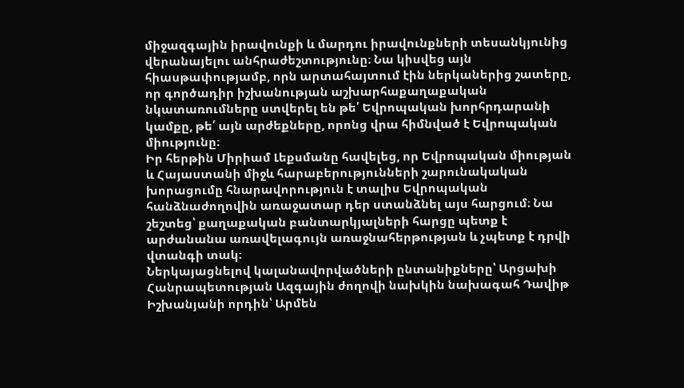միջազգային իրավունքի և մարդու իրավունքների տեսանկյունից վերանայելու անհրաժեշտությունը։ Նա կիսվեց այն հիասթափությամբ, որն արտահայտում էին ներկաներից շատերը, որ գործադիր իշխանության աշխարհաքաղաքական նկատառումները ստվերել են թե՛ Եվրոպական խորհրդարանի կամքը, թե՛ այն արժեքները, որոնց վրա հիմնված է Եվրոպական միությունը։
Իր հերթին Միրիամ Լեքսմանը հավելեց, որ Եվրոպական միության և Հայաստանի միջև հարաբերությունների շարունակական խորացումը հնարավորություն է տալիս Եվրոպական հանձնաժողովին առաջատար դեր ստանձնել այս հարցում։ Նա շեշտեց՝ քաղաքական բանտարկյալների հարցը պետք է արժանանա առավելագույն առաջնահերթության և չպետք է դրվի վտանգի տակ։
Ներկայացնելով կալանավորվածների ընտանիքները՝ Արցախի Հանրապետության Ազգային ժողովի նախկին նախագահ Դավիթ Իշխանյանի որդին՝ Արմեն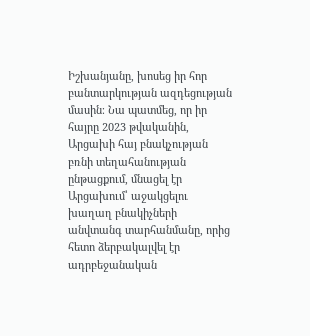Իշխանյանը, խոսեց իր հոր բանտարկության ազդեցության մասին։ Նա պատմեց, որ իր հայրը 2023 թվականին, Արցախի հայ բնակչության բռնի տեղահանության ընթացքում, մնացել էր Արցախում՝ աջակցելու խաղաղ բնակիչների անվտանգ տարհանմանը, որից հետո ձերբակալվել էր ադրբեջանական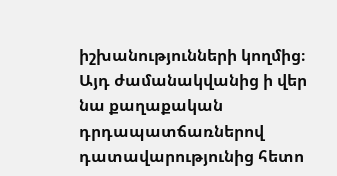իշխանությունների կողմից։ Այդ ժամանակվանից ի վեր նա քաղաքական դրդապատճառներով դատավարությունից հետո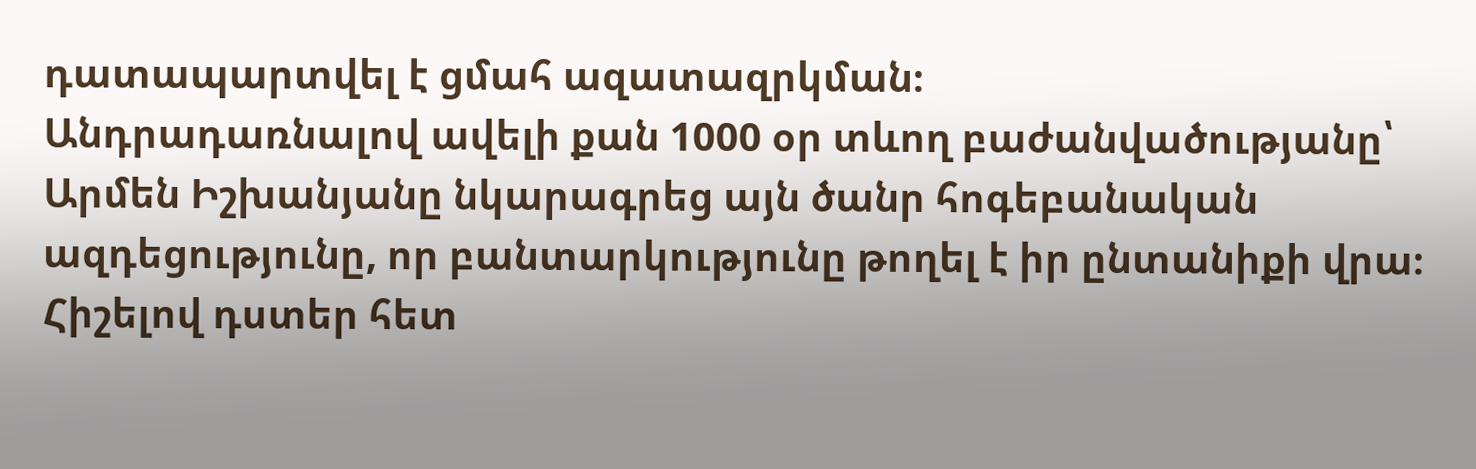դատապարտվել է ցմահ ազատազրկման։
Անդրադառնալով ավելի քան 1000 օր տևող բաժանվածությանը՝ Արմեն Իշխանյանը նկարագրեց այն ծանր հոգեբանական ազդեցությունը, որ բանտարկությունը թողել է իր ընտանիքի վրա։ Հիշելով դստեր հետ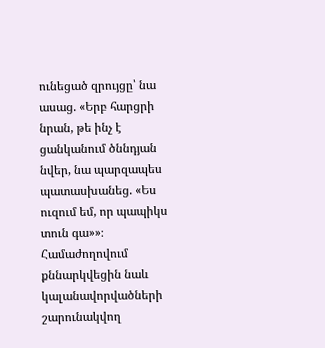ունեցած զրույցը՝ նա ասաց. «Երբ հարցրի նրան, թե ինչ է ցանկանում ծննդյան նվեր, նա պարզապես պատասխանեց. «Ես ուզում եմ, որ պապիկս տուն գա»»։
Համաժողովում քննարկվեցին նաև կալանավորվածների շարունակվող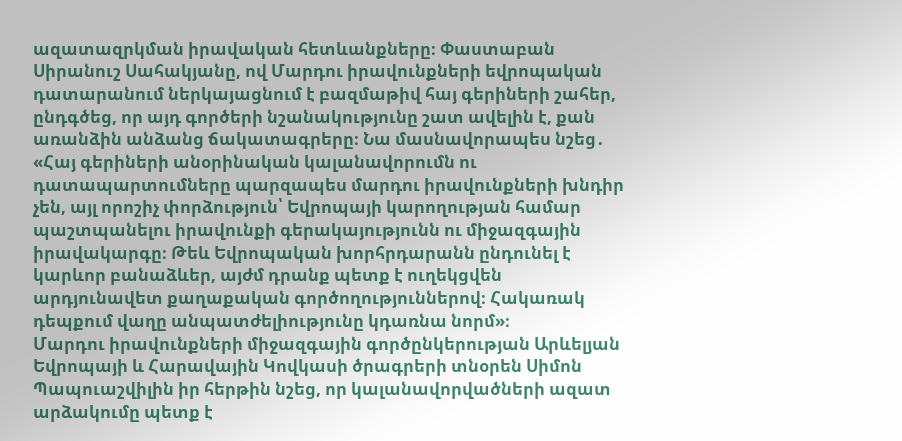ազատազրկման իրավական հետևանքները։ Փաստաբան Սիրանուշ Սահակյանը, ով Մարդու իրավունքների եվրոպական դատարանում ներկայացնում է բազմաթիվ հայ գերիների շահեր, ընդգծեց, որ այդ գործերի նշանակությունը շատ ավելին է, քան առանձին անձանց ճակատագրերը։ Նա մասնավորապես նշեց․ «Հայ գերիների անօրինական կալանավորումն ու դատապարտումները պարզապես մարդու իրավունքների խնդիր չեն, այլ որոշիչ փորձություն՝ Եվրոպայի կարողության համար պաշտպանելու իրավունքի գերակայությունն ու միջազգային իրավակարգը։ Թեև Եվրոպական խորհրդարանն ընդունել է կարևոր բանաձևեր, այժմ դրանք պետք է ուղեկցվեն արդյունավետ քաղաքական գործողություններով։ Հակառակ դեպքում վաղը անպատժելիությունը կդառնա նորմ»։
Մարդու իրավունքների միջազգային գործընկերության Արևելյան Եվրոպայի և Հարավային Կովկասի ծրագրերի տնօրեն Սիմոն Պապուաշվիլին իր հերթին նշեց, որ կալանավորվածների ազատ արձակումը պետք է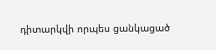դիտարկվի որպես ցանկացած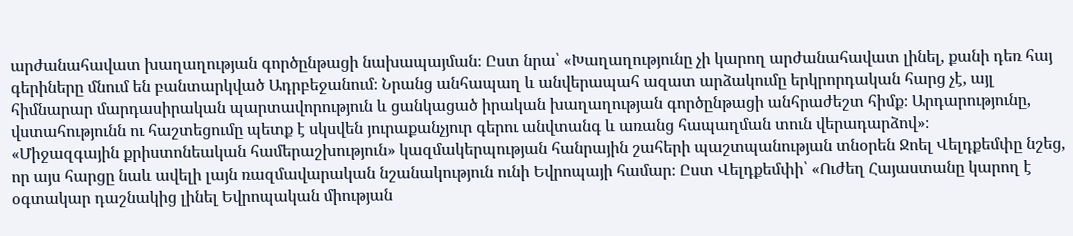արժանահավատ խաղաղության գործընթացի նախապայման։ Ըստ նրա՝ «Խաղաղությունը չի կարող արժանահավատ լինել, քանի դեռ հայ գերիները մնում են բանտարկված Ադրբեջանում։ Նրանց անհապաղ և անվերապահ ազատ արձակումը երկրորդական հարց չէ, այլ հիմնարար մարդասիրական պարտավորություն և ցանկացած իրական խաղաղության գործընթացի անհրաժեշտ հիմք։ Արդարությունը, վստահությունն ու հաշտեցումը պետք է սկսվեն յուրաքանչյուր գերու անվտանգ և առանց հապաղման տուն վերադարձով»։
«Միջազգային քրիստոնեական համերաշխություն» կազմակերպության հանրային շահերի պաշտպանության տնօրեն Ջոել Վելդքեմփը նշեց, որ այս հարցը նաև ավելի լայն ռազմավարական նշանակություն ունի Եվրոպայի համար։ Ըստ Վելդքեմփի՝ «Ուժեղ Հայաստանը կարող է օգտակար դաշնակից լինել Եվրոպական միության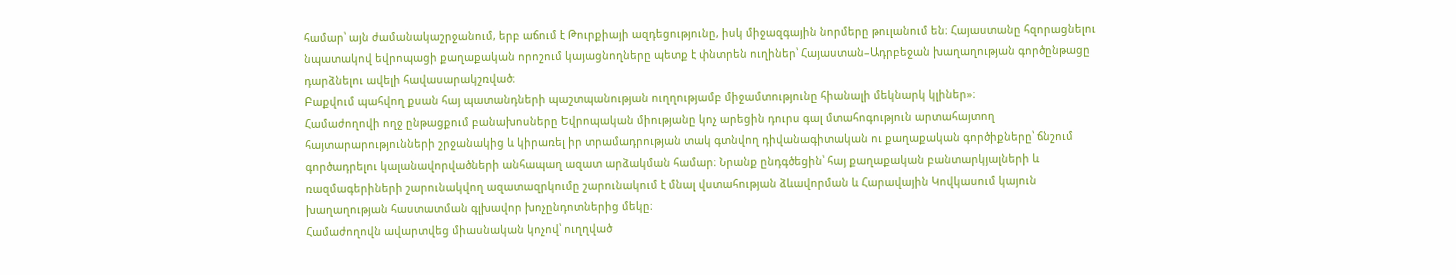համար՝ այն ժամանակաշրջանում, երբ աճում է Թուրքիայի ազդեցությունը, իսկ միջազգային նորմերը թուլանում են։ Հայաստանը հզորացնելու նպատակով եվրոպացի քաղաքական որոշում կայացնողները պետք է փնտրեն ուղիներ՝ Հայաստան–Ադրբեջան խաղաղության գործընթացը դարձնելու ավելի հավասարակշռված։
Բաքվում պահվող քսան հայ պատանդների պաշտպանության ուղղությամբ միջամտությունը հիանալի մեկնարկ կլիներ»։
Համաժողովի ողջ ընթացքում բանախոսները Եվրոպական միությանը կոչ արեցին դուրս գալ մտահոգություն արտահայտող հայտարարությունների շրջանակից և կիրառել իր տրամադրության տակ գտնվող դիվանագիտական ու քաղաքական գործիքները՝ ճնշում գործադրելու կալանավորվածների անհապաղ ազատ արձակման համար։ Նրանք ընդգծեցին՝ հայ քաղաքական բանտարկյալների և ռազմագերիների շարունակվող ազատազրկումը շարունակում է մնալ վստահության ձևավորման և Հարավային Կովկասում կայուն խաղաղության հաստատման գլխավոր խոչընդոտներից մեկը։
Համաժողովն ավարտվեց միասնական կոչով՝ ուղղված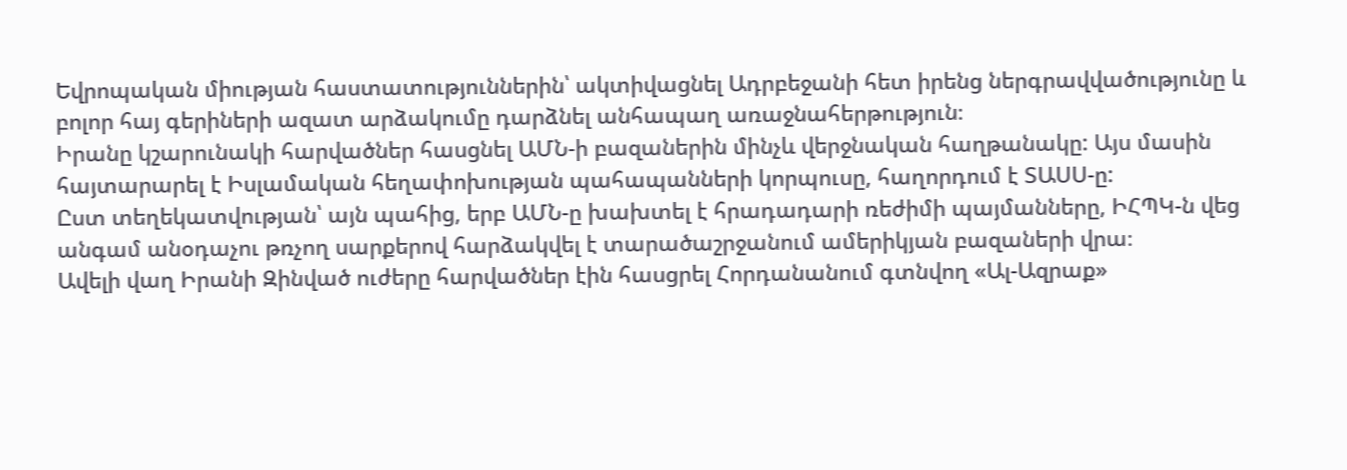Եվրոպական միության հաստատություններին՝ ակտիվացնել Ադրբեջանի հետ իրենց ներգրավվածությունը և բոլոր հայ գերիների ազատ արձակումը դարձնել անհապաղ առաջնահերթություն։
Իրանը կշարունակի հարվածներ հասցնել ԱՄՆ-ի բազաներին մինչև վերջնական հաղթանակը: Այս մասին հայտարարել է Իսլամական հեղափոխության պահապանների կորպուսը, հաղորդում է ՏԱՍՍ-ը:
Ըստ տեղեկատվության՝ այն պահից, երբ ԱՄՆ-ը խախտել է հրադադարի ռեժիմի պայմանները, ԻՀՊԿ-ն վեց անգամ անօդաչու թռչող սարքերով հարձակվել է տարածաշրջանում ամերիկյան բազաների վրա։
Ավելի վաղ Իրանի Զինված ուժերը հարվածներ էին հասցրել Հորդանանում գտնվող «Ալ-Ազրաք»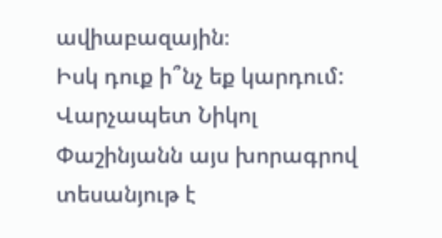ավիաբազային։
Իսկ դուք ի՞նչ եք կարդում: Վարչապետ Նիկոլ Փաշինյանն այս խորագրով տեսանյութ է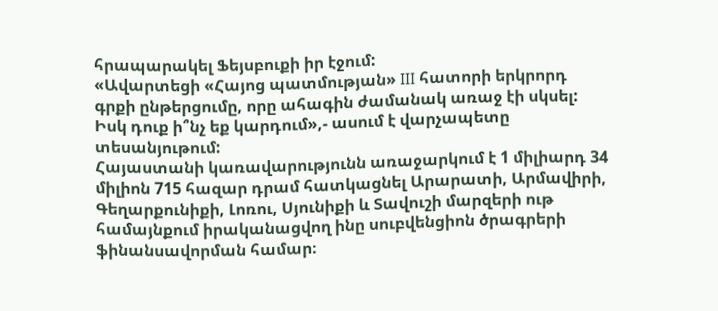հրապարակել Ֆեյսբուքի իր էջում:
«Ավարտեցի «Հայոց պատմության» III հատորի երկրորդ գրքի ընթերցումը, որը ահագին ժամանակ առաջ էի սկսել: Իսկ դուք ի՞նչ եք կարդում»,- ասում է վարչապետը տեսանյութում:
Հայաստանի կառավարությունն առաջարկում է 1 միլիարդ 34 միլիոն 715 հազար դրամ հատկացնել Արարատի, Արմավիրի, Գեղարքունիքի, Լոռու, Սյունիքի և Տավուշի մարզերի ութ համայնքում իրականացվող ինը սուբվենցիոն ծրագրերի ֆինանսավորման համար։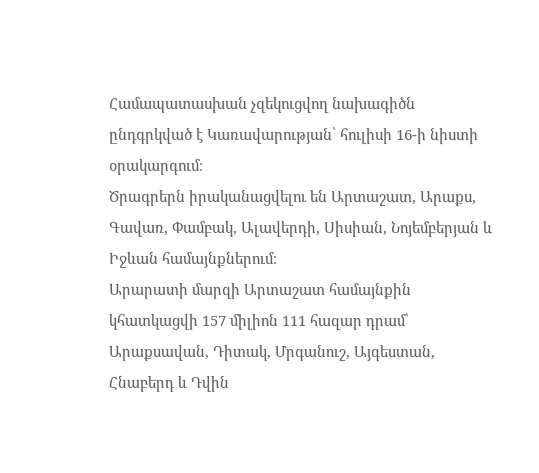Համապատասխան չզեկուցվող նախագիծն ընդգրկված է Կառավարության՝ հուլիսի 16-ի նիստի օրակարգում։
Ծրագրերն իրականացվելու են Արտաշատ, Արաքս, Գավառ, Փամբակ, Ալավերդի, Սիսիան, Նոյեմբերյան և Իջևան համայնքներում։
Արարատի մարզի Արտաշատ համայնքին կհատկացվի 157 միլիոն 111 հազար դրամ՝ Արաքսավան, Դիտակ, Մրգանուշ, Այգեստան, Հնաբերդ և Դվին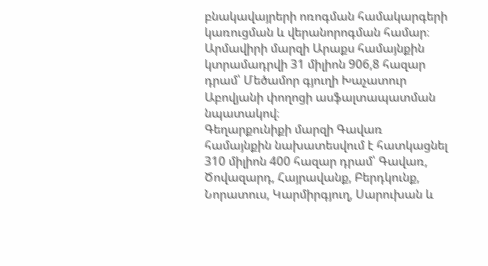բնակավայրերի ոռոգման համակարգերի կառուցման և վերանորոգման համար։
Արմավիրի մարզի Արաքս համայնքին կտրամադրվի 31 միլիոն 906,8 հազար դրամ՝ Մեծամոր գյուղի Խաչատուր Աբովյանի փողոցի ասֆալտապատման նպատակով։
Գեղարքունիքի մարզի Գավառ համայնքին նախատեսվում է հատկացնել 310 միլիոն 400 հազար դրամ՝ Գավառ, Ծովազարդ, Հայրավանք, Բերդկունք, Նորատուս, Կարմիրգյուղ, Սարուխան և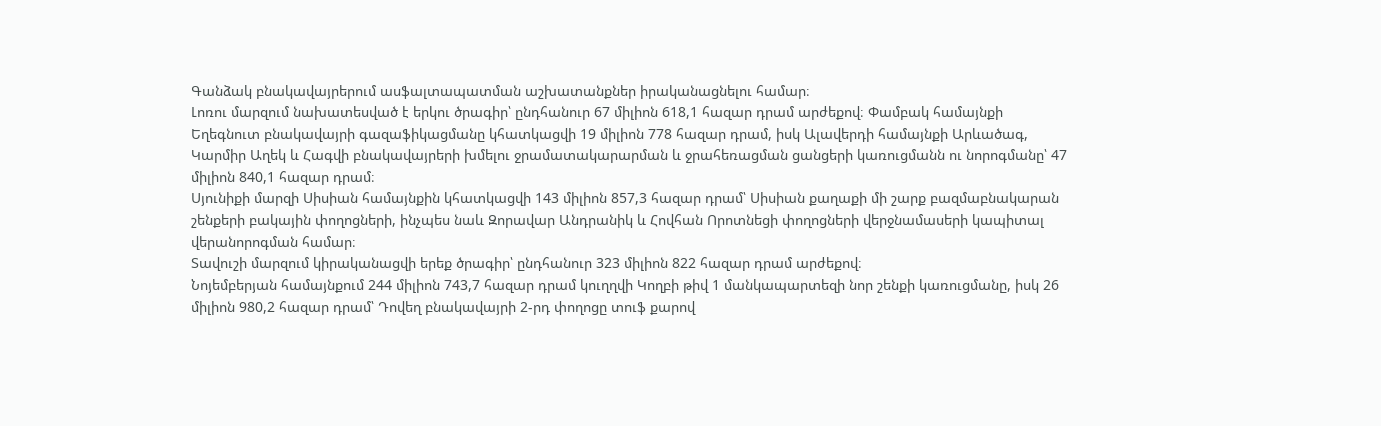Գանձակ բնակավայրերում ասֆալտապատման աշխատանքներ իրականացնելու համար։
Լոռու մարզում նախատեսված է երկու ծրագիր՝ ընդհանուր 67 միլիոն 618,1 հազար դրամ արժեքով։ Փամբակ համայնքի Եղեգնուտ բնակավայրի գազաֆիկացմանը կհատկացվի 19 միլիոն 778 հազար դրամ, իսկ Ալավերդի համայնքի Արևածագ, Կարմիր Աղեկ և Հագվի բնակավայրերի խմելու ջրամատակարարման և ջրահեռացման ցանցերի կառուցմանն ու նորոգմանը՝ 47 միլիոն 840,1 հազար դրամ։
Սյունիքի մարզի Սիսիան համայնքին կհատկացվի 143 միլիոն 857,3 հազար դրամ՝ Սիսիան քաղաքի մի շարք բազմաբնակարան շենքերի բակային փողոցների, ինչպես նաև Զորավար Անդրանիկ և Հովհան Որոտնեցի փողոցների վերջնամասերի կապիտալ վերանորոգման համար։
Տավուշի մարզում կիրականացվի երեք ծրագիր՝ ընդհանուր 323 միլիոն 822 հազար դրամ արժեքով։
Նոյեմբերյան համայնքում 244 միլիոն 743,7 հազար դրամ կուղղվի Կողբի թիվ 1 մանկապարտեզի նոր շենքի կառուցմանը, իսկ 26 միլիոն 980,2 հազար դրամ՝ Դովեղ բնակավայրի 2-րդ փողոցը տուֆ քարով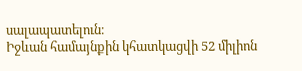սալապատելուն։
Իջևան համայնքին կհատկացվի 52 միլիոն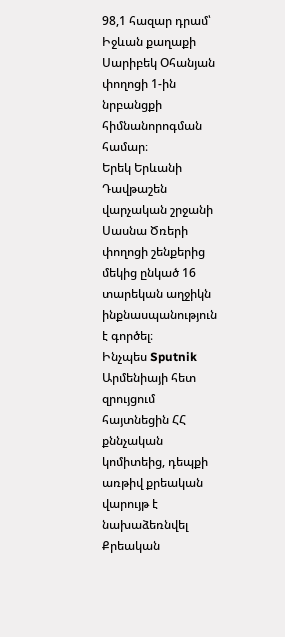98,1 հազար դրամ՝ Իջևան քաղաքի Սարիբեկ Օհանյան փողոցի 1-ին նրբանցքի հիմնանորոգման համար։
Երեկ Երևանի Դավթաշեն վարչական շրջանի Սասնա Ծռերի փողոցի շենքերից մեկից ընկած 16 տարեկան աղջիկն ինքնասպանություն է գործել։
Ինչպես Sputnik Արմենիայի հետ զրույցում հայտնեցին ՀՀ քննչական կոմիտեից, դեպքի առթիվ քրեական վարույթ է նախաձեռնվել Քրեական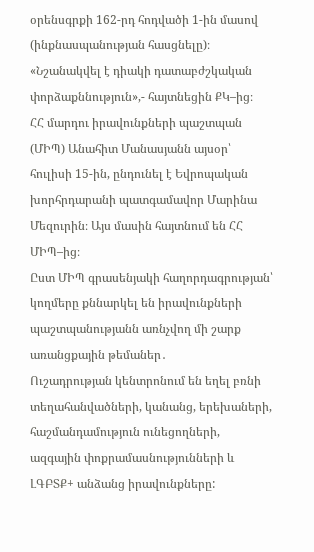օրենսգրքի 162-րդ հոդվածի 1-ին մասով (ինքնասպանության հասցնելը)։
«Նշանակվել է դիակի դատաբժշկական փորձաքննություն»,- հայտնեցին ՔԿ–ից։
ՀՀ մարդու իրավունքների պաշտպան (ՄԻՊ) Անահիտ Մանասյանն այսօր՝ հուլիսի 15-ին, ընդունել է Եվրոպական խորհրդարանի պատգամավոր Մարինա Մեզուրին։ Այս մասին հայտնում են ՀՀ ՄԻՊ–ից։
Ըստ ՄԻՊ գրասենյակի հաղորդագրության՝ կողմերը քննարկել են իրավունքների պաշտպանությանն առնչվող մի շարք առանցքային թեմաներ․
Ուշադրության կենտրոնում են եղել բռնի տեղահանվածների, կանանց, երեխաների, հաշմանդամություն ունեցողների, ազգային փոքրամասնությունների և ԼԳԲՏՔ+ անձանց իրավունքները: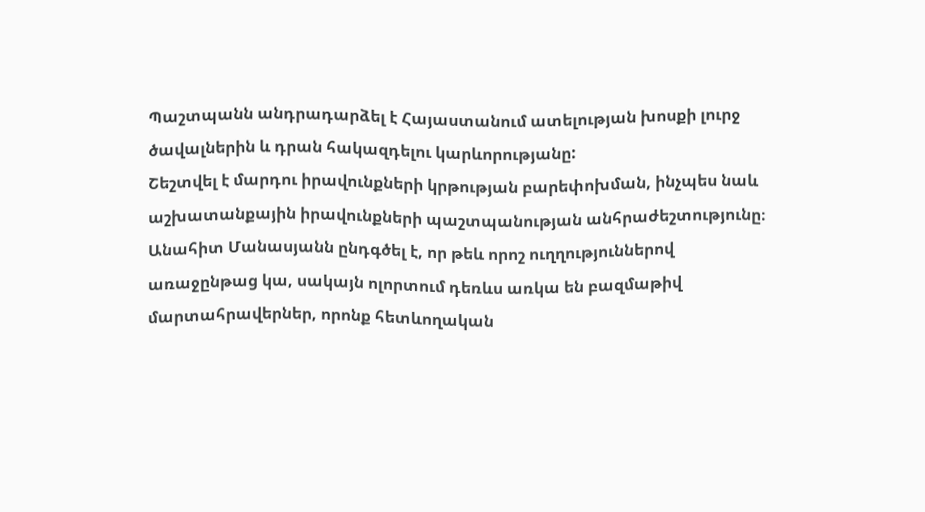Պաշտպանն անդրադարձել է Հայաստանում ատելության խոսքի լուրջ ծավալներին և դրան հակազդելու կարևորությանը:
Շեշտվել է մարդու իրավունքների կրթության բարեփոխման, ինչպես նաև աշխատանքային իրավունքների պաշտպանության անհրաժեշտությունը։
Անահիտ Մանասյանն ընդգծել է, որ թեև որոշ ուղղություններով առաջընթաց կա, սակայն ոլորտում դեռևս առկա են բազմաթիվ մարտահրավերներ, որոնք հետևողական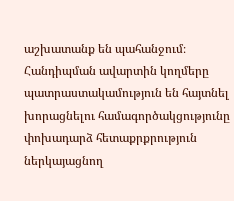աշխատանք են պահանջում։
Հանդիպման ավարտին կողմերը պատրաստակամություն են հայտնել խորացնելու համագործակցությունը փոխադարձ հետաքրքրություն ներկայացնող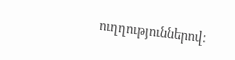ուղղություններով։